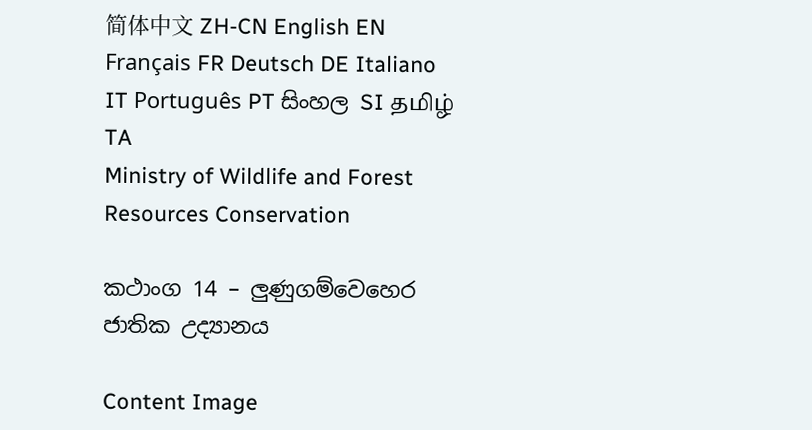简体中文 ZH-CN English EN Français FR Deutsch DE Italiano IT Português PT සිංහල SI தமிழ் TA
Ministry of Wildlife and Forest Resources Conservation

කථාංග 14 – ලුණුගම්වෙහෙර ජාතික උද්‍යානය

Content Image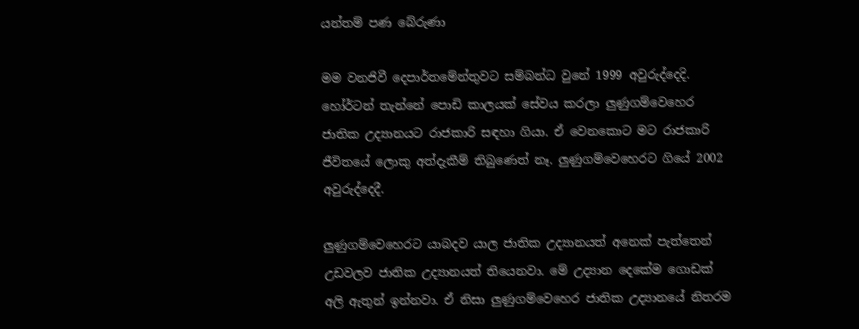යන්තම් පණ බේරුණා

මම වනජිවී දෙපාර්තමේන්තුවට සම්බන්ධ වුනේ 1999 අවුරුද්දෙදි. හෝර්ටන් තැන්නේ පොඩි කාලයක් සේවය කරලා ලුණුගම්වෙහෙර ජාතික උද්‍යානයට රාජකාරි සඳහා ගියා. ඒ වෙනකොට මට රාජකාරි ජීවිතයේ ලොකු අත්දැකීම් තිබුණෙත් නෑ. ලුණුගම්වෙහෙරට ගියේ 2002 අවුරුද්දෙදී.

ලුණුගම්වෙහෙරට යාබදව යාල ජාතික උද්‍යානයත් අනෙක් පැත්තෙන් උඩවලව ජාතික උද්‍යානයත් තියෙනවා. මේ උද්‍යාන දෙකේම ගොඩක් අලි ඇතුන් ඉන්නවා. ඒ නිසා ලුණුගම්වෙහෙර ජාතික උද්‍යානයේ නිතරම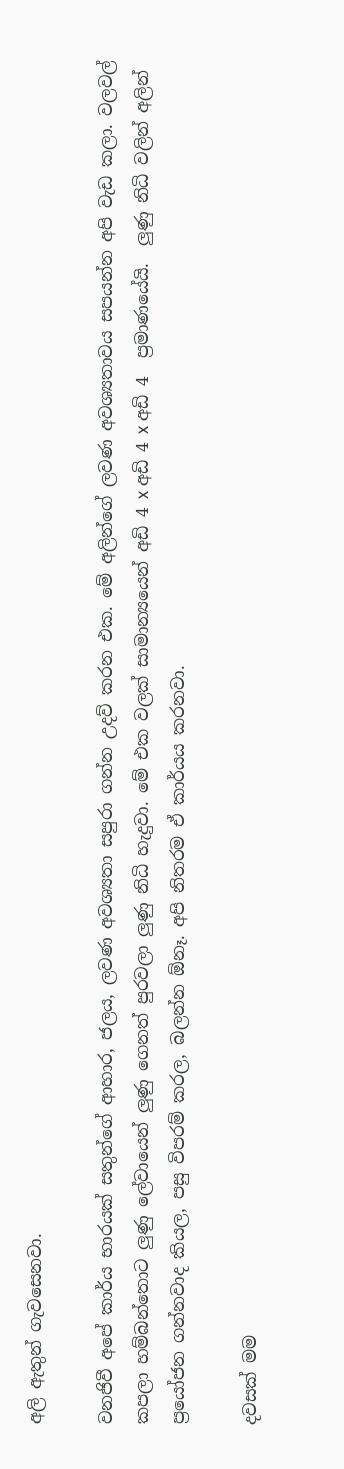අලි ඇතුන් ගැවසෙනවා.

වනජිවී අපේ කාර්ය භාරයක් සතුන්ගේ ආහාර, ජලය, ලවණ අවශ්‍යතා සපුරා ගන්න උදව් කරන එක. මේ අලින්ගේ ලවණ අවශ්‍යතාවය සපයන්න අපි වැඩ කලා. වලවල් කපලා හම්බන්තොට ලුණු ලේවායෙන් ලුණු ගෙනත් පුරවලා ලුණු නිධි හැදුවා. මේ එක වලක් සාමාන්‍යයෙන් අඩි 4 x අඩි 4 x අඩි 4  ප්‍රමාණයේයි.  ලුණු නිධි වලින් අලින් ප්‍රයෝජන ගන්නවාද කියල, පසු විපරම් කරල, බලන්න ඕනෑ. අපි නිතරම ඒ කාර්යය කරනවා.

දවසක් මම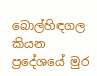බොල්හිඳගල කියන ප්‍රදේශයේ මුර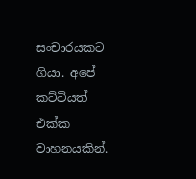සංචාරයකට ගියා. අපේ කට්ටියත් එක්ක  වාහනයකින්.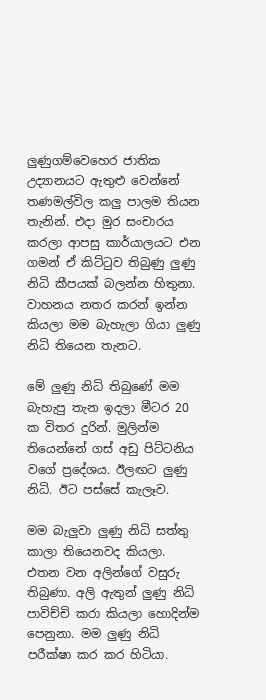ලුණුගම්වෙහෙර ජාතික උද්‍යානයට ඇතුළු වෙන්නේ තණමල්විල කලු පාලම තියන තැනින්. එදා මුර සංචාරය කරලා ආපසු කාර්යාලයට එන ගමන් ඒ කිට්ටුව තිබුණු ලුණු නිධි කීපයක් බලන්න හිතුනා. වාහනය නතර කරන් ඉන්න කියලා මම බැහැලා ගියා ලුණු නිධි තියෙන තැනට.

මේ ලුණු නිධි තිබුණේ මම බැහැපු තැන ඉදලා මීටර 20 ක විතර දුරින්. මුලින්ම තියෙන්නේ ගස් අඩු පිට්ටනිය වගේ ප්‍රදේශය. ඊලඟට ලුණු නිධි. ඊට පස්සේ කැලෑව.

මම බැලුවා ලුණු නිධි සත්තු කාලා තියෙනවද කියලා. එතන වන අලින්ගේ වසුරු තිබුණා. අලි ඇතුන් ලුණු නිධි පාවිච්චි කරා කියලා හොදින්ම පෙනුනා. මම ලුණු නිධි පරීක්ෂා කර කර හිටියා.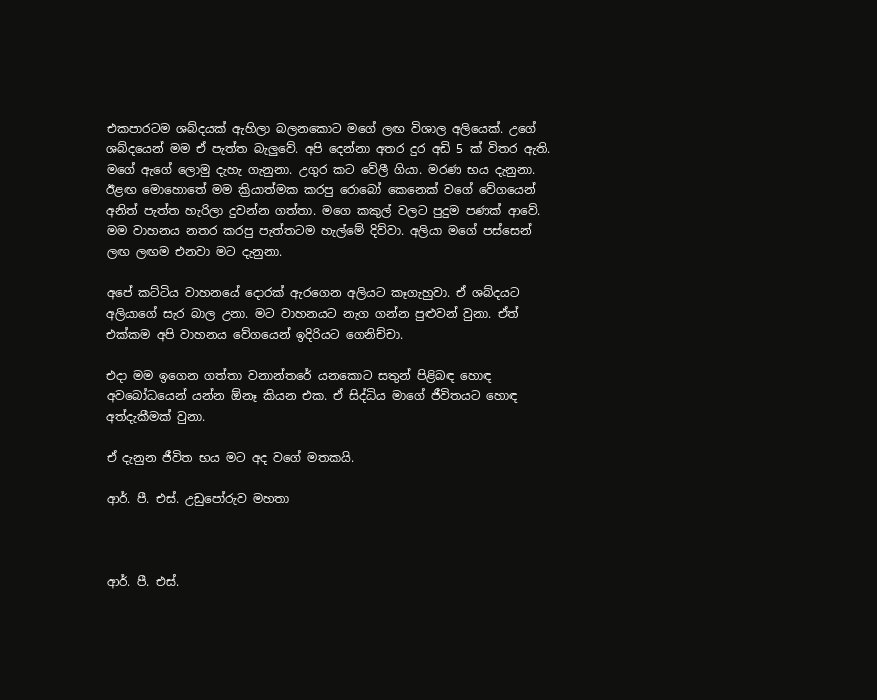එකපාරටම ශබ්දයක් ඇහිලා බලනකොට මගේ ලඟ විශාල අලියෙක්. උගේ ශබ්දයෙන් මම ඒ පැත්ත බැලුවේ. අපි දෙන්නා අතර දුර අඩි 5 ක් විතර ඇති. මගේ ඇගේ ලොමු දැහැ ගැනුනා. උගුර කට වේලී ගියා. මරණ භය දැනුනා. ඊළඟ මොහොතේ මම ක්‍රියාත්මක කරපු රොබෝ කෙනෙක් වගේ වේගයෙන් අනිත් පැත්ත හැරිලා දුවන්න ගත්තා. මගෙ කකුල් වලට පුදුම පණක් ආවේ. මම වාහනය නතර කරපු පැත්තටම හැල්මේ දිව්වා. අලියා මගේ පස්සෙන් ලඟ ලඟම එනවා මට දැනුනා.

අපේ කට්ටිය වාහනයේ දොරක් ඇරගෙන අලියට කෑගැහුවා. ඒ ශබ්දයට අලියාගේ සැර බාල උනා. මට වාහනයට නැග ගන්න පුළුවන් වුනා. ඒත් එක්කම අපි වාහනය වේගයෙන් ඉදිරියට ගෙනිච්චා.

එදා මම ඉගෙන ගත්තා වනාන්තරේ යනකොට සතුන් පිළිබඳ හොඳ අවබෝධයෙන් යන්න ඕනෑ කියන එක. ඒ සිද්ධිය මාගේ ජීවිතයට හොඳ අත්දැකීමක් වුනා.

ඒ දැනුන ජීවිත භය මට අද වගේ මතකයි.

ආර්. පී. එස්. උඩුපෝරුව මහතා



ආර්. පී. එස්.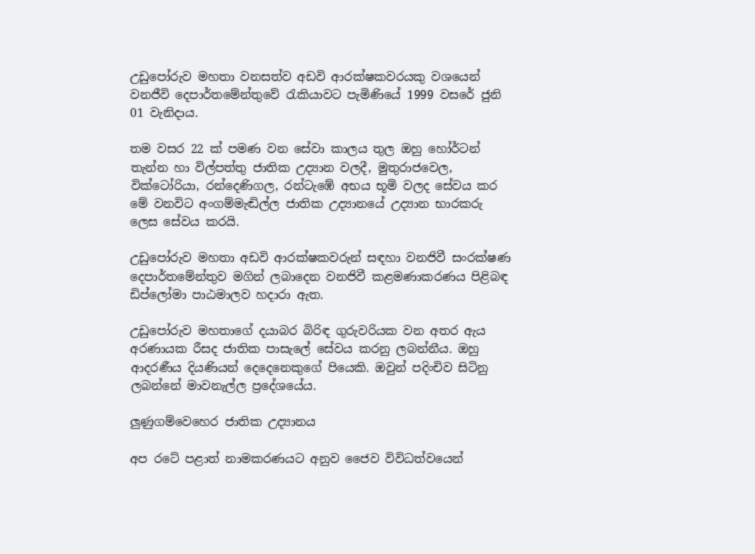උඩුපෝරුව මහතා වනසත්ව අඩවි ආරක්ෂකවරයකු වශයෙන් වනජීවි දෙපාර්තමේන්තුවේ රැකියාවට පැමිණියේ 1999 වසරේ ජුනි 01 වැනිදාය.

තම වසර 22 ක් පමණ වන සේවා කාලය තුල ඔහු හෝර්ටන් තැන්න හා විල්පත්තු ජාතික උද්‍යාන වලදී, මුතුරාජවෙල, වික්ටෝරියා, රන්දෙණිගල, රන්ටැඹේ අභය භූමි වලද සේවය කර මේ වනවිට අංගම්මැඬිල්ල ජාතික උද්‍යානයේ උද්‍යාන භාරකරු ලෙස සේවය කරයි.

උඩුපෝරුව මහතා අඩවි ආරක්ෂකවරුන් සඳහා වනජිවී සංරක්ෂණ දෙපාර්තමේන්තුව මගින් ලබාදෙන වනජිවී කළමණාකරණය පිළිබඳ ඩිප්ලෝමා පාඨමාලව හදාරා ඇත.

උඩුපෝරුව මහතාගේ දයාබර බිරිඳ ගුරුවරියක වන අතර ඇය අරණායක රීසද ජාතික පාසැලේ සේවය කරනු ලබන්නීය. ඔහු ආදරණීය දියණියන් දෙදෙනෙකුගේ පියෙකි. ඔවුන් පදිංචිව සිටිනු ලබන්නේ මාවනැල්ල ප්‍රදේශයේය.

ලුණුගම්වෙහෙර ජාතික උද්‍යානය

අප රටේ පළාත් නාමකරණයට අනුව ජෛව විවිධත්වයෙන්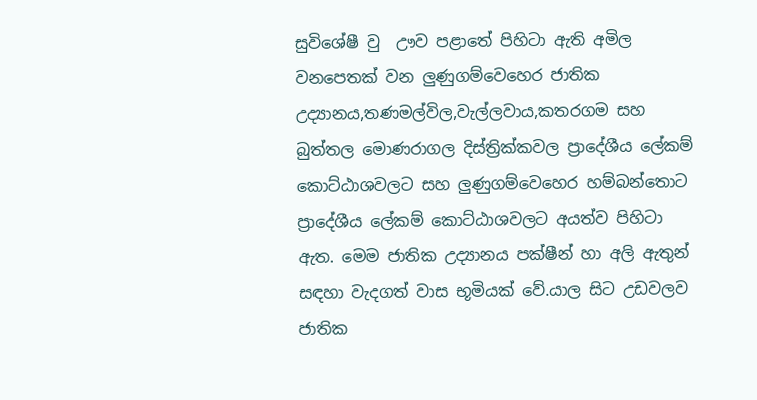සුවිශේෂී වු  ඌව පළාතේ පිහිටා ඇති අමිල වනපෙතක් වන ලුණුගම්වෙහෙර ජාතික උද්‍යානය,තණමල්විල,වැල්ලවාය,කතරගම සහ බුත්තල මොණරාගල දිස්ත්‍රික්කවල ප්‍රාදේශීය ලේකම් කොට්ඨාශවලට සහ ලුණුගම්වෙහෙර හම්බන්තොට ප්‍රාදේශීය ලේකම් කොට්ඨාශවලට අයත්ව පිහිටා ඇත. මෙම ජාතික උද්‍යානය පක්ෂීන් හා අලි ඇතුන් සඳහා වැදගත් වාස භූමියක් වේ.යාල සිට උඩවලව ජාතික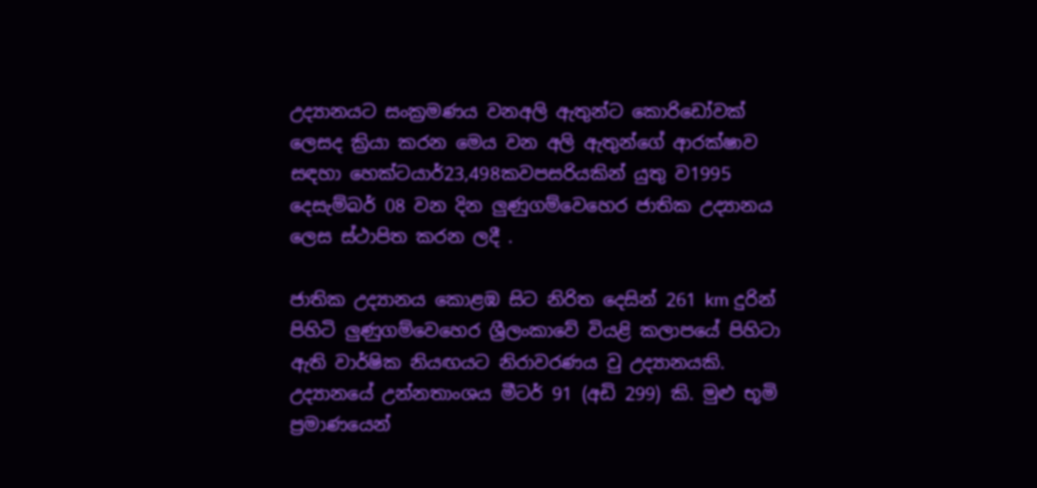උද්‍යානයට සංක්‍රමණය වනඅලි ඇතුන්ට කොරිඩෝවක් ලෙසද ක්‍රියා කරන මෙය වන අලි ඇතුන්ගේ ආරක්ෂාව සඳහා හෙක්ටයාර්23,498කවපසරියකින් යුතු ව1995 දෙසැම්බර් 08 වන දින ලුණුගම්වෙහෙර ජාතික උද්‍යානය ලෙස ස්ථාපිත කරන ලදී .

ජාතික උද්‍යානය කොළඹ සිට නිරිත දෙසින් 261 km දුරින් පිහිටි ලුණුගම්වෙහෙර ශ්‍රීලංකාවේ වියළි කලාපයේ පිහිටා ඇති වාර්ෂික නියඟයට නිරාවරණය වු උද්‍යානයකි. උද්‍යානයේ උන්නතාංශය මීටර් 91 (අඩි 299) කි. මුළු භූමි ප්‍රමාණයෙන්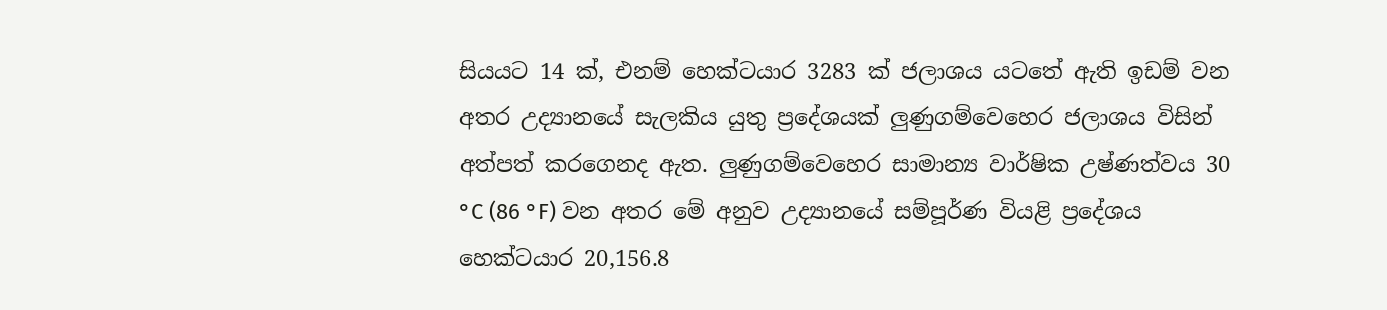සියයට 14 ක්, එනම් හෙක්ටයාර 3283 ක් ජලාශය යටතේ ඇති ඉඩම් වන අතර උද්‍යානයේ සැලකිය යුතු ප්‍රදේශයක් ලුණුගම්වෙහෙර ජලාශය විසින් අත්පත් කරගෙනද ඇත. ලුණුගම්වෙහෙර සාමාන්‍ය වාර්ෂික උෂ්ණත්වය 30 °C (86 °F) වන අතර මේ අනුව උද්‍යානයේ සම්පූර්ණ වියළි ප්‍රදේශය හෙක්ටයාර 20,156.8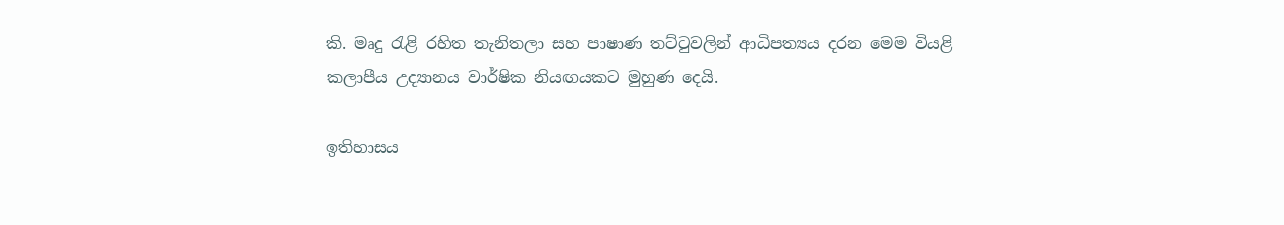කි. මෘදු රැළි රහිත තැනිතලා සහ පාෂාණ තට්ටුවලින් ආධිපත්‍යය දරන මෙම වියළි කලාපීය උද්‍යානය වාර්ෂික නියඟයකට මුහුණ දෙයි.

ඉතිහාසය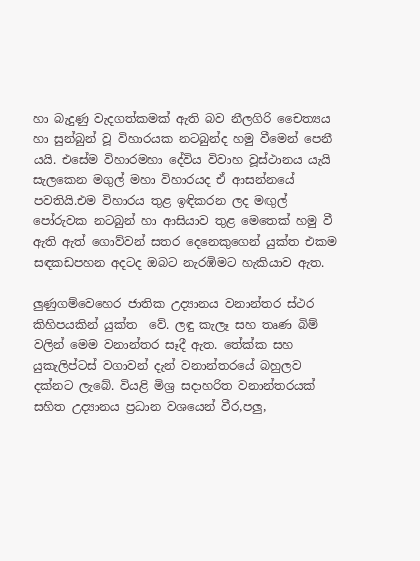හා බැදුණු වැදගත්කමක් ඇති බව නීලගිරි චෛත්‍යය හා සුන්බුන් වූ විහාරයක නටබුන්ද හමු වීමෙන් පෙනී යයි. එසේම විහාරමහා දේවිය විවාහ වූස්ථානය යැයි සැලකෙන මගුල් මහා විහාරයද ඒ ආසන්නයේ පවතියි.එම විහාරය තුළ ඉඳිකරන ලද මඟුල් පෝරුවක නටබුන් හා ආසියාව තුළ මෙතෙක් හමු වී ඇති ඇත් ගොව්වන් සතර දෙනෙකුගෙන් යුක්ත එකම සඳකඩපහන අදටද ඔබට නැරඹිමට හැකියාව ඇත.

ලුණුගම්වෙහෙර ජාතික උද්‍යානය වනාන්තර ස්ථර කිහිපයකින් යුක්ත  වේ. ලඳු කැලෑ සහ තෘණ බිම් වලින් මෙම වනාන්තර සෑදී ඇත. තේක්ක සහ යුකැලිප්ටස් වගාවන් දැන් වනාන්තරයේ බහුලව දක්නට ලැබේ. වියළි මිශ්‍ර සදාහරිත වනාන්තරයක් සහිත උද්‍යානය ප්‍රධාන වශයෙන් වීර,පලු,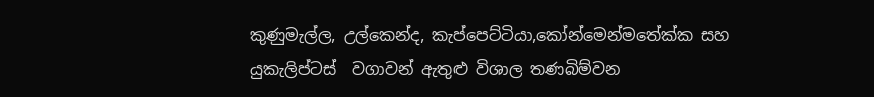කුණුමැල්ල, උල්කෙන්ද, කැප්පෙට්ටියා,කෝන්මෙන්මතේක්ක සහ යුකැලිප්ටස්  වගාවන් ඇතුළු විශාල තණබිම්වන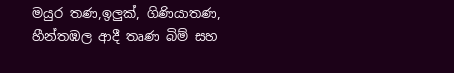මයුර තණ,ඉලුක්, ගිණියාතණ, හීන්තඹල ආදී තෘණ බිම් සහ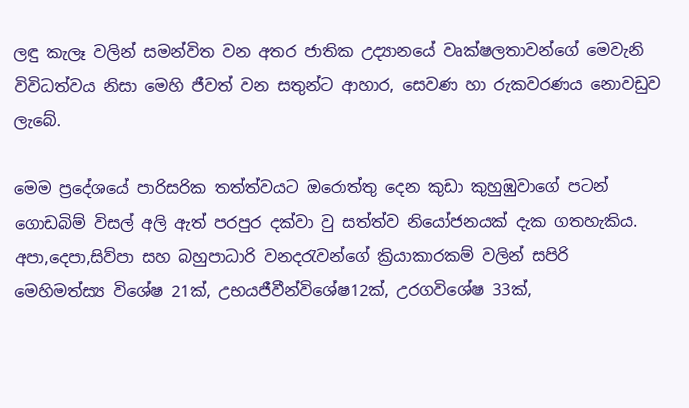ලඳු කැලෑ වලින් සමන්විත වන අතර ජාතික උද්‍යානයේ වෘක්ෂලතාවන්ගේ මෙවැනි විවිධත්වය නිසා මෙහි ජීවත් වන සතුන්ට ආහාර, සෙවණ හා රුකවරණය නොවඩුව ලැබේ.

මෙම ප්‍රදේශයේ පාරිසරික තත්ත්වයට ඔරොත්තු දෙන කුඩා කුහුඹුවාගේ පටන් ගොඩබිම් විසල් අලි ඇත් පරපුර දක්වා වු සත්ත්ව නියෝජනයක් දැක ගතහැකිය. අපා,දෙපා,සිව්පා සහ බහුපාධාරි වනදරැවන්ගේ ක්‍රියාකාරකම් වලින් සපිරි  මෙහිමත්ස්‍ය විශේෂ 21ක්, උභයජීවීන්විශේෂ12ක්, උරගවිශේෂ 33ක්,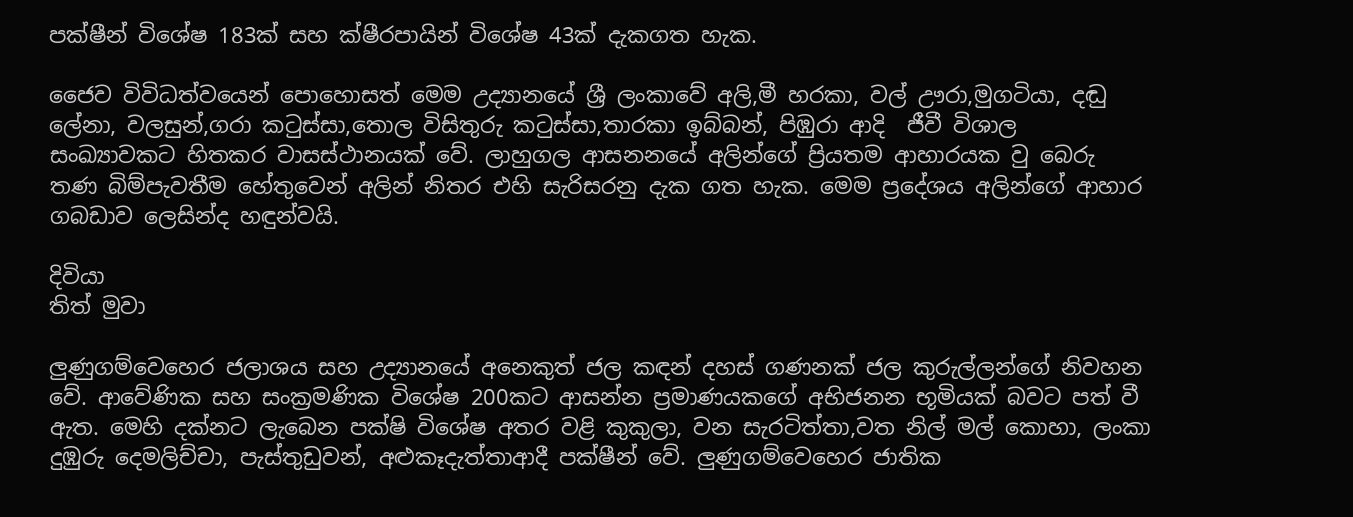පක්ෂීන් විශේෂ 183ක් සහ ක්ෂීරපායින් විශේෂ 43ක් දැකගත හැක.

ජෛව විවිධත්වයෙන් පොහොසත් මෙම උද්‍යානයේ ශ්‍රී ලංකාවේ අලි,මී හරකා, වල් ඌරා,මුගටියා, දඬු ලේනා, වලසුන්,ගරා කටුස්සා,තොල විසිතුරු කටුස්සා,තාරකා ඉබ්බන්, පිඹුරා ආදි  ජීවී විශාල සංඛ්‍යාවකට හිතකර වාසස්ථානයක් වේ. ලාහුගල ආසනනයේ අලින්ගේ ප්‍රියතම ආහාරයක වු බෙරු තණ බිම්පැවතීම හේතුවෙන් අලින් නිතර එහි සැරිසරනු දැක ගත හැක. මෙම ප්‍රදේශය අලින්ගේ ආහාර ගබඩාව ලෙසින්ද හඳුන්වයි.

දිවියා
තිත් මුවා

ලුණුගම්වෙහෙර ජලාශය සහ උද්‍යානයේ අනෙකුත් ජල කඳන් දහස් ගණනක් ජල කුරුල්ලන්ගේ නිවහන වේ. ආවේණික සහ සංක්‍රමණික විශේෂ 200කට ආසන්න ප්‍රමාණයකගේ අභිජනන භූමියක් බවට පත් වී  ඇත. මෙහි දක්නට ලැබෙන පක්ෂි විශේෂ අතර වළි කුකුලා, වන සැරටිත්තා,වත නිල් මල් කොහා, ලංකා දුඹුරු දෙමලිච්චා, පැස්තුඩුවන්, අළුකෑදැත්තාආදී පක්ෂීන් වේ. ලුණුගම්වෙහෙර ජාතික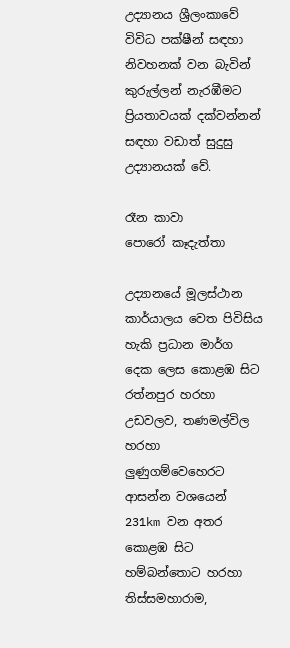උද්‍යානය ශ්‍රීලංකාවේ විවිධ පක්ෂීන් සඳහා නිවහනක් වන බැවින් කුරුල්ලන් නැරඹීමට ප්‍රියතාවයක් දක්වන්නන් සඳහා වඩාත් සුදුසු උද්‍යානයක් වේ.

රෑන කාවා
පොරෝ කෑදැත්තා

උද්‍යානයේ මූලස්ථාන කාර්යාලය වෙත පිවිසිය හැකි ප්‍රධාන මාර්ග දෙක ලෙස කොළඹ සිට රත්නපුර හරහා උඩවලව, තණමල්විල හරහා ලුණුගම්වෙහෙරට ආසන්න වශයෙන් 231km වන අතර කොළඹ සිට හම්බන්තොට හරහා තිස්සමහාරාම,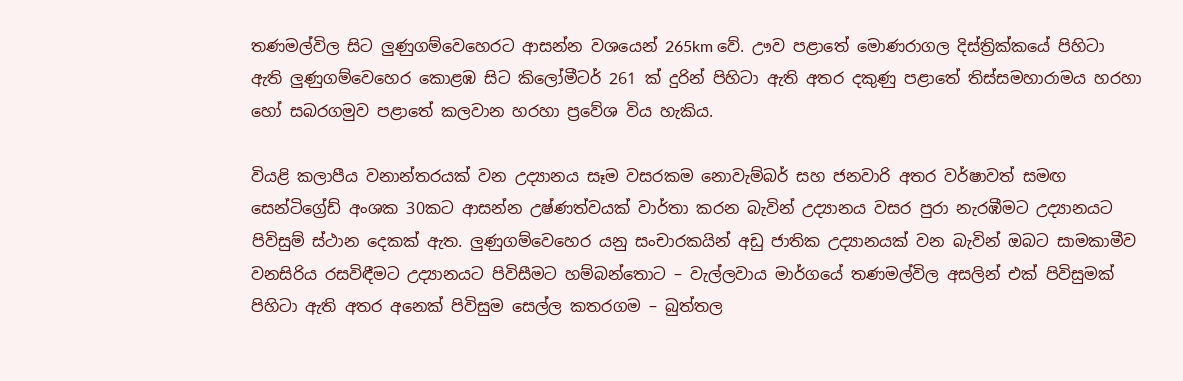තණමල්විල සිට ලුණුගම්වෙහෙරට ආසන්න වශයෙන් 265km වේ. ඌව පළාතේ මොණරාගල දිස්ත්‍රික්කයේ පිහිටා ඇති ලුණුගම්වෙහෙර කොළඹ සිට කිලෝමීටර් 261 ක් දුරින් පිහිටා ඇති අතර දකුණු පළාතේ තිස්සමහාරාමය හරහා හෝ සබරගමුව පළාතේ කලවාන හරහා ප්‍රවේශ විය හැකිය.

වියළි කලාපීය වනාන්තරයක් වන උද්‍යානය සෑම වසරකම නොවැම්බර් සහ ජනවාරි අතර වර්ෂාවත් සමඟ සෙන්ටිග්‍රේඩ් අංශක 30කට ආසන්න උෂ්ණත්වයක් වාර්තා කරන බැවින් උද්‍යානය වසර පුරා නැරඹීමට උද්‍යානයට පිවිසුම් ස්ථාන දෙකක් ඇත. ලුණුගම්වෙහෙර යනු සංචාරකයින් අඩු ජාතික උද්‍යානයක් වන බැවින් ඔබට සාමකාමීව වනසිරිය රසවිඳීමට උද්‍යානයට පිවිසීමට හම්බන්තොට – වැල්ලවාය මාර්ගයේ තණමල්විල අසලින් එක් පිවිසුමක් පිහිටා ඇති අතර අනෙක් පිවිසුම සෙල්ල කතරගම – බුත්තල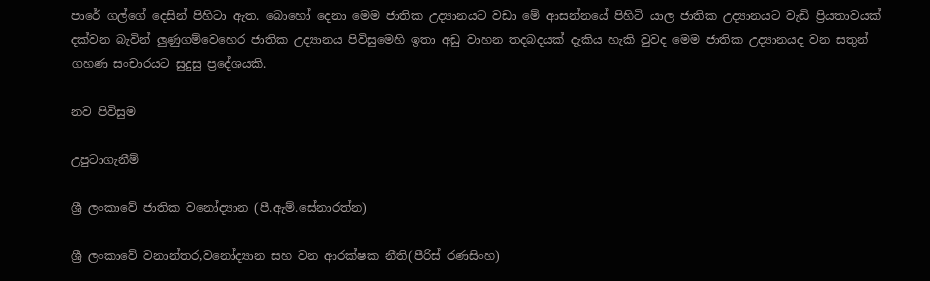පාරේ ගල්ගේ දෙසින් පිහිටා ඇත. බොහෝ දෙනා මෙම ජාතික උද්‍යානයට වඩා මේ ආසන්නයේ පිහිටි යාල ජාතික උද්‍යානයට වැඩි ප්‍රියතාවයක් දක්වන බැවින් ලුණුගම්වෙහෙර ජාතික උද්‍යානය පිවිසුමෙහි ඉතා අඩු වාහන තදබදයක් දැකිය හැකි වුවද මෙම ජාතික උද්‍යානයද වන සතුන් ගහණ සංචාරයට සුදුසු ප්‍රදේශයකි.

නව පිවිසුම

උපුටාගැනීම්

ශ්‍රී ලංකාවේ ජාතික වනෝද්‍යාන (පී.ඇම්.සේනාරත්න)

ශ්‍රී ලංකාවේ වනාන්තර,වනෝද්‍යාන සහ වන ආරක්ෂක නීති(පීරිස් රණසිංහ)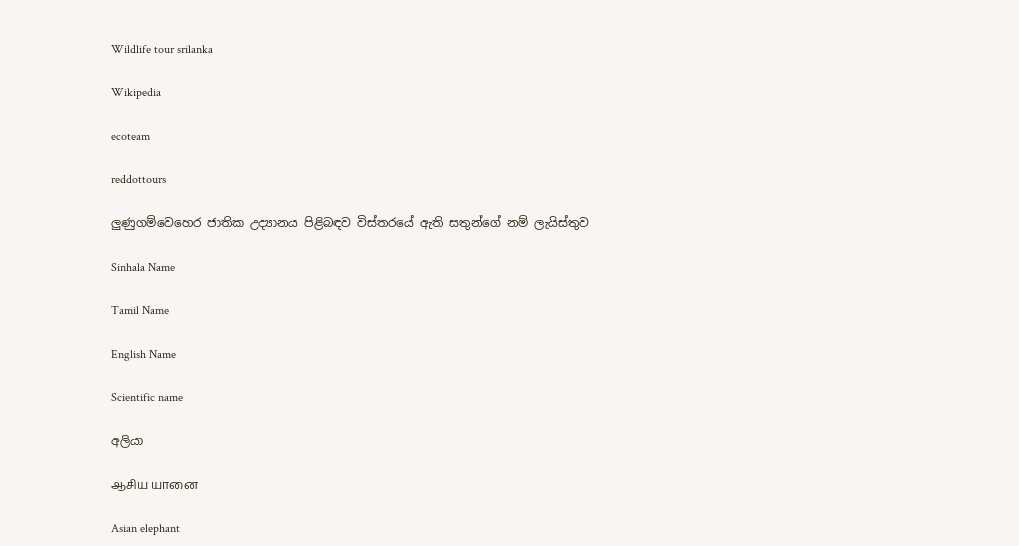Wildlife tour srilanka

Wikipedia

ecoteam

reddottours

ලුණුගම්වෙහෙර ජාතික උද්‍යානය පිළිබඳව විස්තරයේ ඇති සතුන්ගේ නම් ලැයිස්තුව

Sinhala Name

Tamil Name

English Name

Scientific name

අලියා

ஆசிய யானை

Asian elephant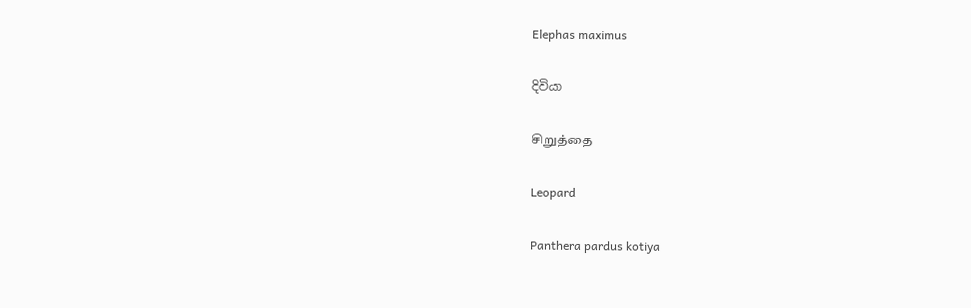Elephas maximus

දිවියා

சிறுத்தை

Leopard

Panthera pardus kotiya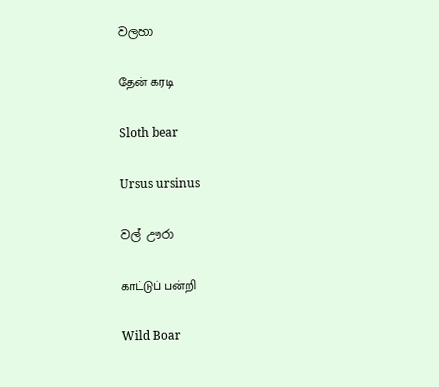වලහා

தேன் கரடி

Sloth bear

Ursus ursinus

වල් ඌරා

காட்டுப் பன்றி

Wild Boar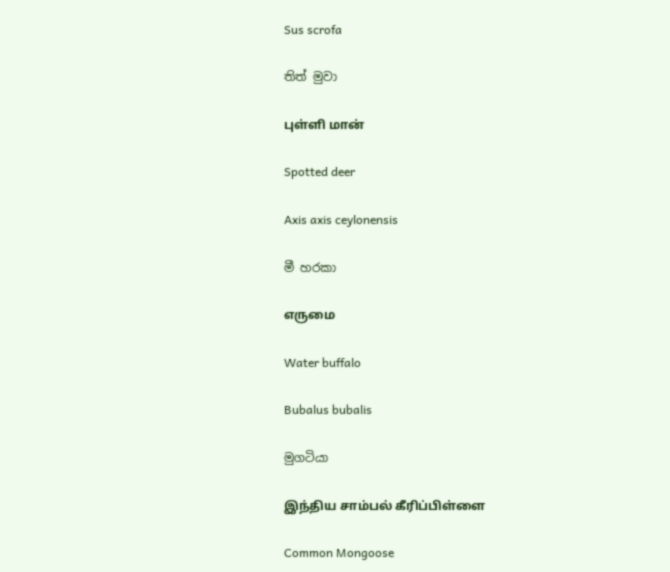Sus scrofa

තිත් මුවා

புள்ளி மான்

Spotted deer

Axis axis ceylonensis

මී හරකා

எருமை

Water buffalo

Bubalus bubalis

මුගටියා

இந்திய சாம்பல் கீரிப்பிள்ளை

Common Mongoose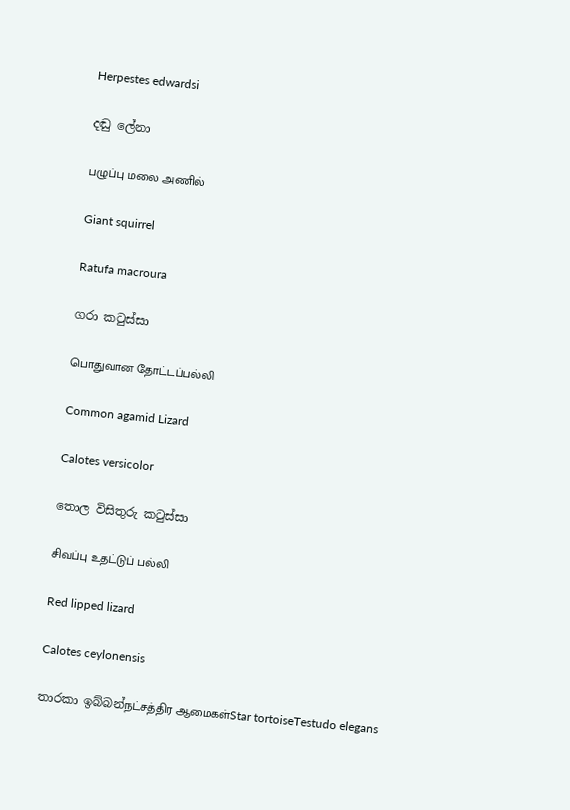Herpestes edwardsi

දඬු ලේනා

பழுப்பு மலை அணில்

Giant squirrel

Ratufa macroura

ගරා කටුස්සා

பொதுவான தோட்டப்பல்லி

Common agamid Lizard

Calotes versicolor

තොල විසිතුරු කටුස්සා

சிவப்பு உதட்டுப் பல்லி

Red lipped lizard

Calotes ceylonensis

තාරකා ඉබ්බන්நட்சத்திர ஆமைகள்Star tortoiseTestudo elegans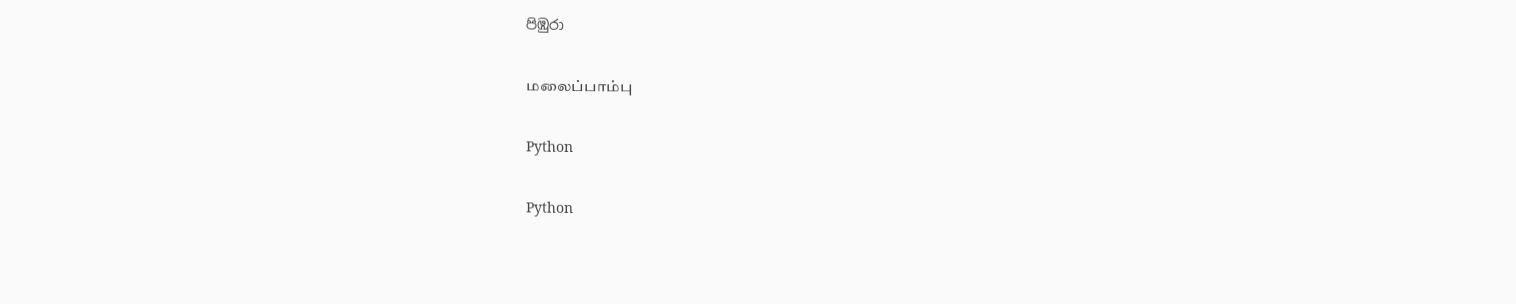පිඹුරා

மலைப்பாம்பு

Python

Python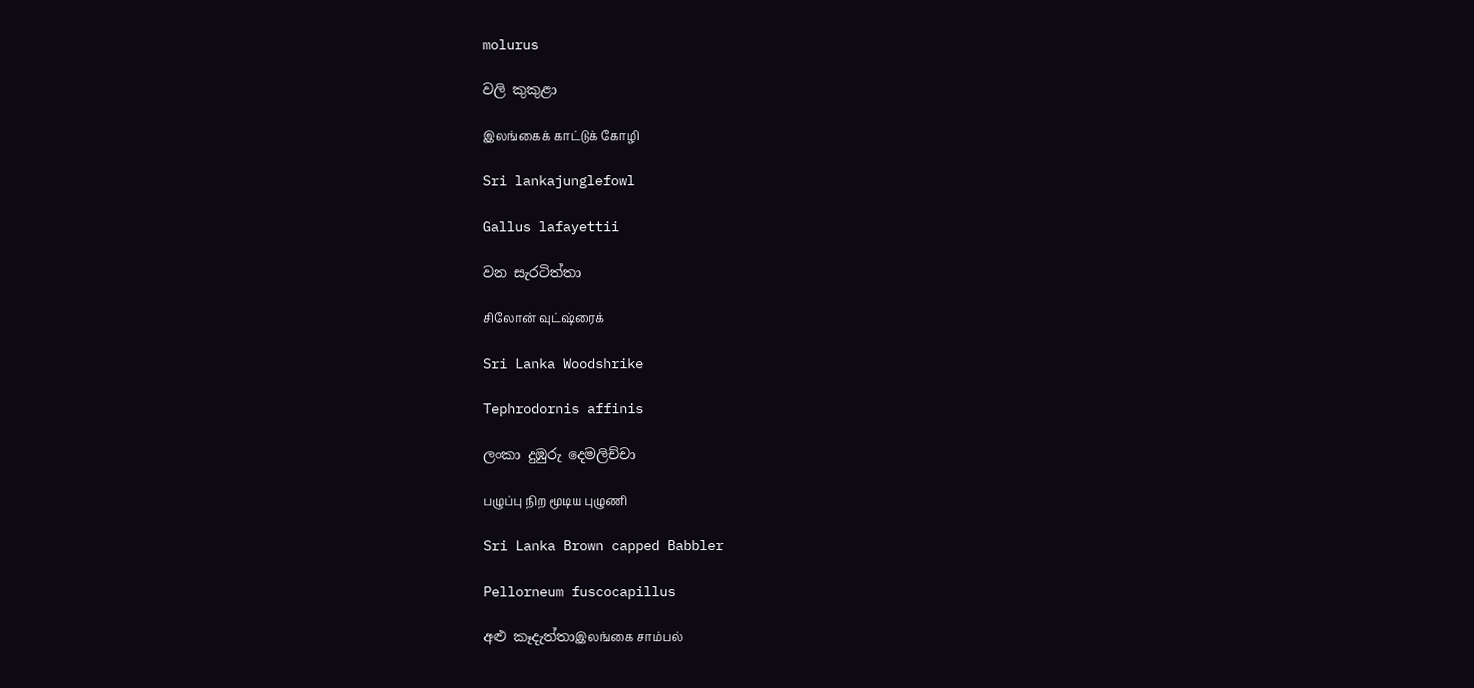molurus

වලි කුකුළා

இலங்கைக் காட்டுக் கோழி

Sri lankajunglefowl

Gallus lafayettii

වන සැරටිත්තා

சிலோன் வுட்ஷ்ரைக்

Sri Lanka Woodshrike

Tephrodornis affinis

ලංකා දුඹුරු දෙමලිච්චා

பழுப்பு நிற மூடிய புழுணி

Sri Lanka Brown capped Babbler

Pellorneum fuscocapillus

අළු කෑදැත්තාஇலங்கை சாம்பல்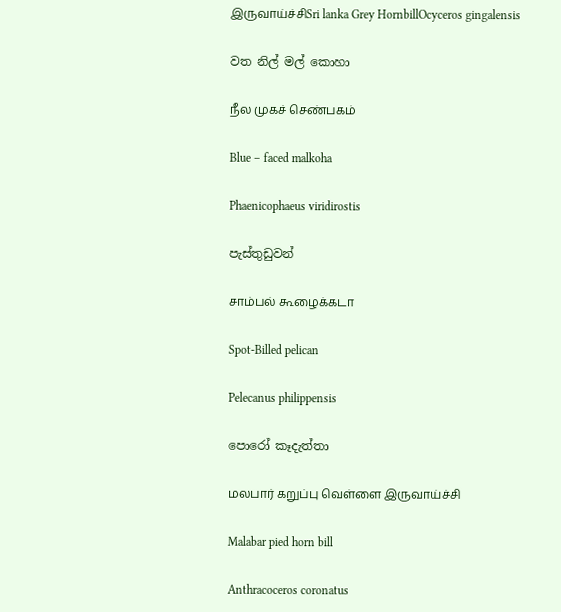இருவாய்ச்சிSri lanka Grey HornbillOcyceros gingalensis

වත නිල් මල් කොහා

நீல முகச் செண்பகம்

Blue – faced malkoha

Phaenicophaeus viridirostis

පැස්තුඩුවන්

சாம்பல் கூழைக்கடா

Spot-Billed pelican

Pelecanus philippensis

පොරෝ කෑදැත්තා

மலபார் கறுப்பு வெள்ளை இருவாய்ச்சி

Malabar pied horn bill

Anthracoceros coronatus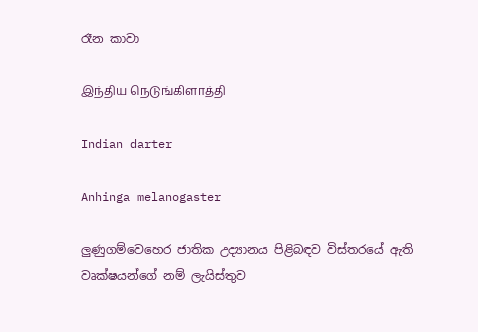රෑන කාවා

இந்திய நெடுங்கிளாத்தி

Indian darter

Anhinga melanogaster

ලුණුගම්වෙහෙර ජාතික උද්‍යානය පිළිබඳව විස්තරයේ ඇති වෘක්ෂයන්ගේ නම් ලැයිස්තුව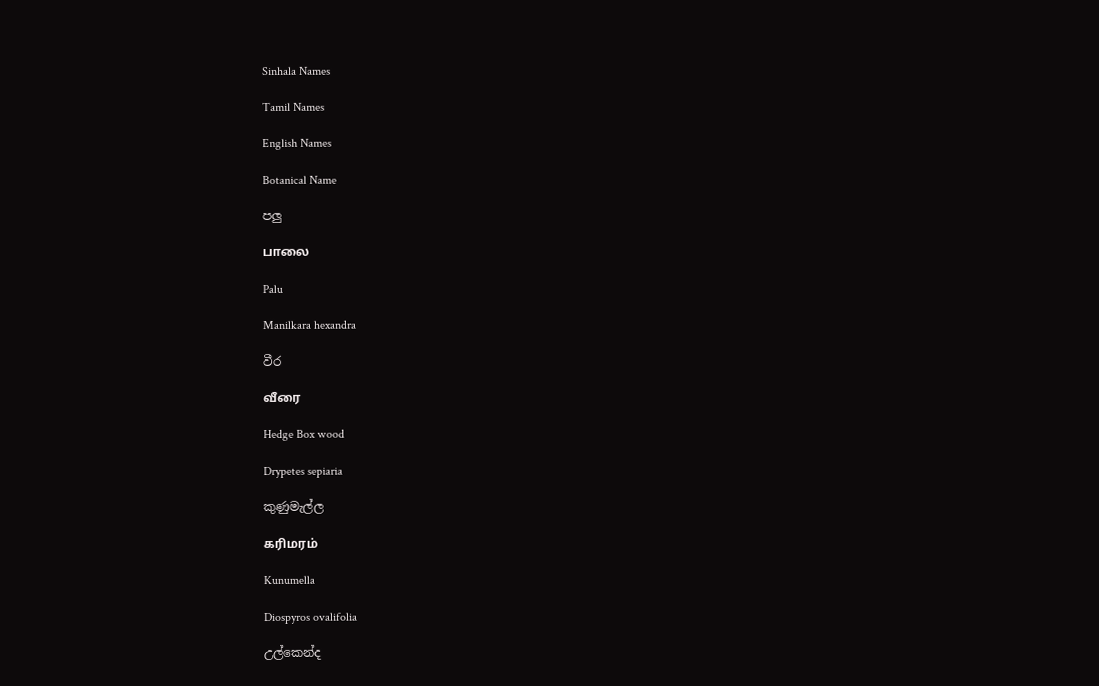Sinhala Names

Tamil Names

English Names

Botanical Name

පලු

பாலை

Palu

Manilkara hexandra

වීර

வீரை

Hedge Box wood

Drypetes sepiaria

කුණුමැල්ල

கரிமரம்

Kunumella

Diospyros ovalifolia

උල්කෙන්ද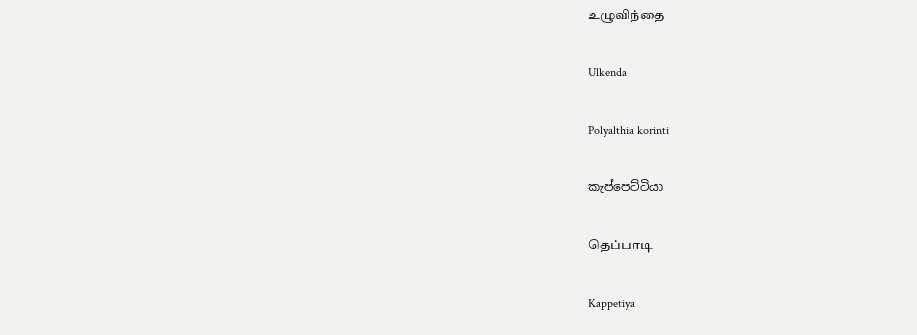உழுவிந்தை

Ulkenda

Polyalthia korinti

කැප්පෙට්ටියා

தெப்பாடி

Kappetiya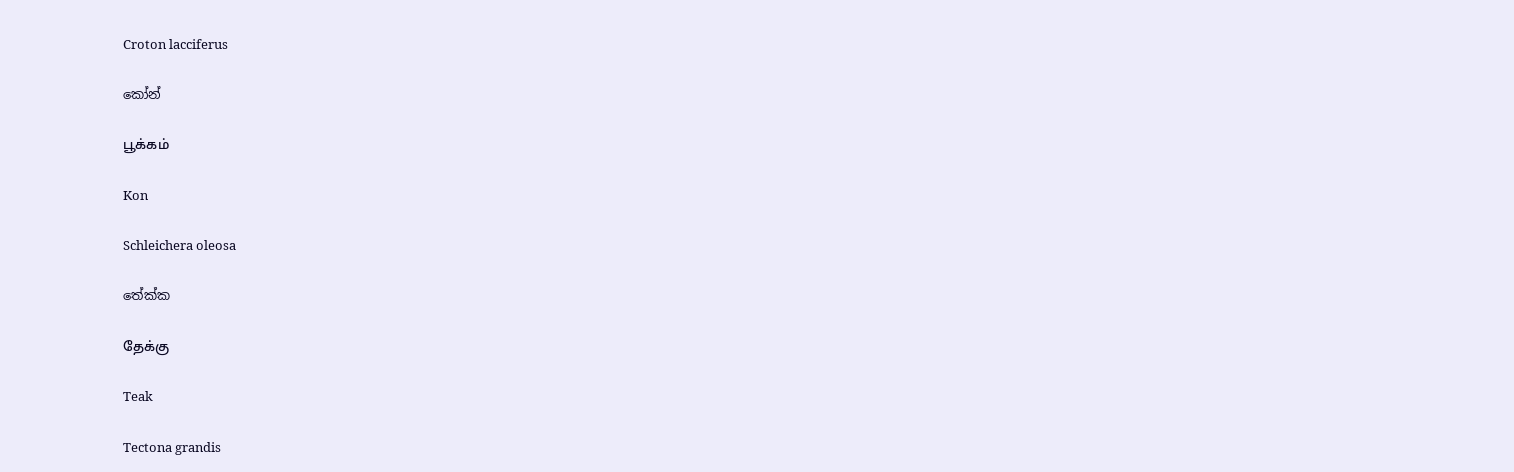Croton lacciferus

කෝන්

பூக்கம்

Kon

Schleichera oleosa

තේක්ක

தேக்கு

Teak

Tectona grandis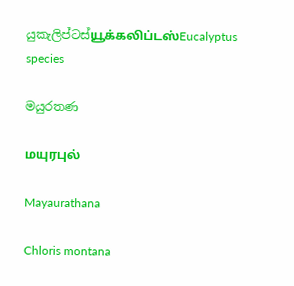යුකැලිප්ටස්யூக்கலிப்டஸ்Eucalyptus species

මයුරතණ

மயுரபுல்

Mayaurathana

Chloris montana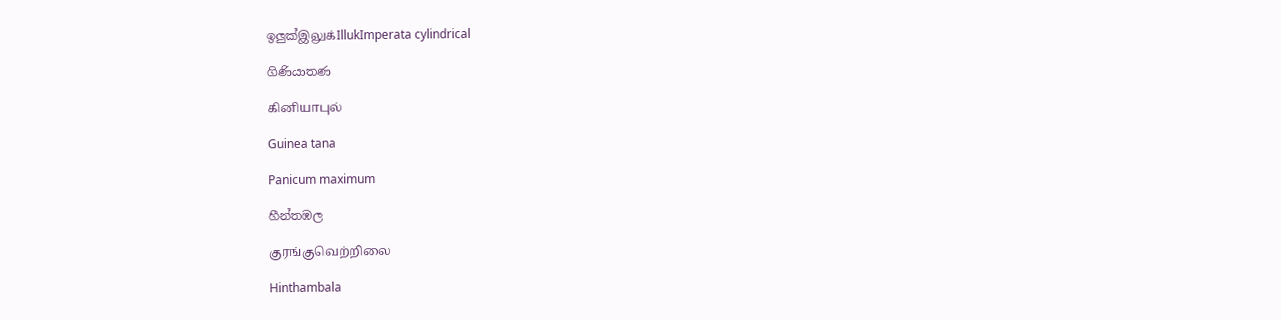ඉලුක්இலுக்IllukImperata cylindrical

ගිණියාතණ

கினியாபுல்

Guinea tana

Panicum maximum

හීන්තඹල

குரங்குவெற்றிலை

Hinthambala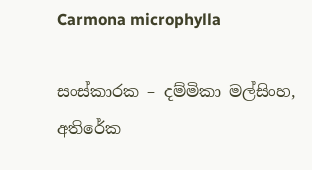Carmona microphylla

සංස්කාරක – දම්මිකා මල්සිංහ, අතිරේක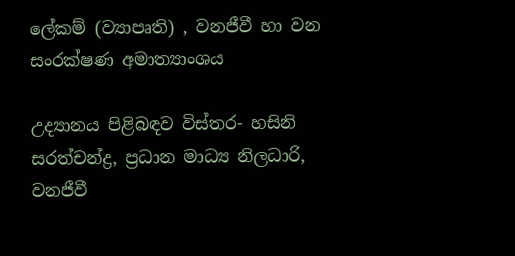ලේකම් (ව්‍යාපෘති) , වනජීවී හා වන සංරක්ෂණ අමාත්‍යාංශය

උද්‍යානය පිළිබඳව විස්තර- හසිනි සරත්චන්ද්‍ර, ප්‍රධාන මාධ්‍ය නිලධාරි, වනජීවී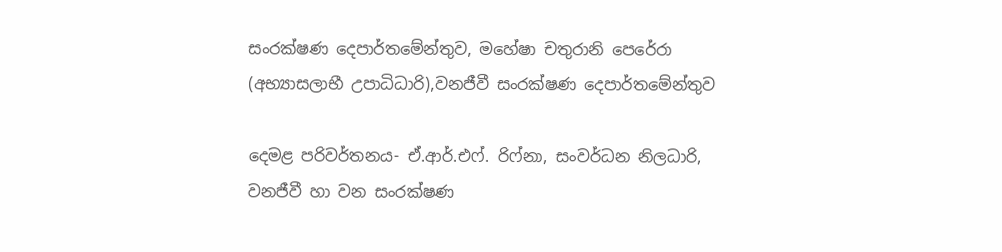සංරක්ෂණ දෙපාර්තමේන්තුව, මහේෂා චතුරානි පෙරේරා (අභ්‍යාසලාභී උපාධිධාරි),වනජීවී සංරක්ෂණ දෙපාර්තමේන්තුව

දෙමළ පරිවර්තනය- ඒ.ආර්.එෆ්. රිෆ්නා, සංවර්ධන නිලධාරි, වනජීවී හා වන සංරක්ෂණ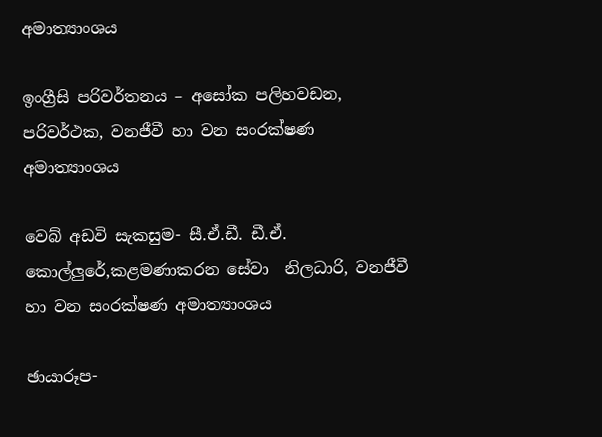අමාත්‍යාංශය

ඉංග්‍රීසි පරිවර්තනය – අසෝක පලිහවඩන, පරිවර්ථක, වනජීවී හා වන සංරක්ෂණ අමාත්‍යාංශය

වෙබ් අඩවි සැකසුම- සී.ඒ.ඩී. ඩී.ඒ. කොල්ලුරේ,කළමණාකරන සේවා  නිලධාරි, වනජීවී හා වන සංරක්ෂණ අමාත්‍යාංශය

ඡායාරූප-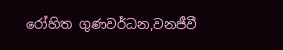රෝහිත ගුණවර්ධන,වනජීවී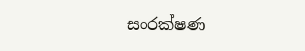සංරක්ෂණ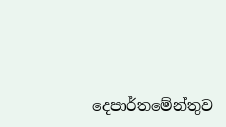දෙපාර්තමේන්තුව